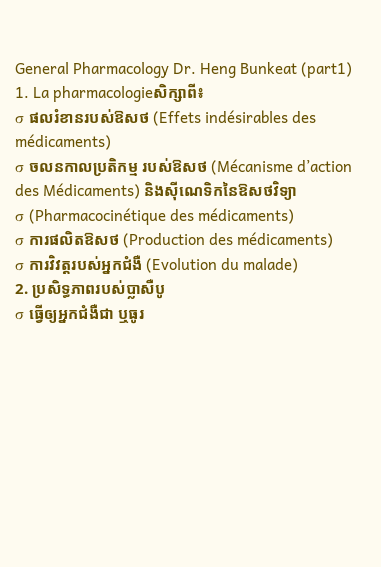General Pharmacology Dr. Heng Bunkeat (part1)
1. La pharmacologieសិក្សាពី៖
σ ផលរំខានរបស់ឱសថ (Effets indésirables des médicaments)
σ ចលនកាលប្រតិកម្ម របស់ឱសថ (Mécanisme d’action des Médicaments) និងស៊ីណេទិកនៃឱសថវិទ្យា
σ (Pharmacocinétique des médicaments)
σ ការផលិតឱសថ (Production des médicaments)
σ ការវិវត្តរបស់អ្នកជំងឺ (Evolution du malade)
2. ប្រសិទ្ធភាពរបស់ប្លាសឺបូ
σ ធ្វើឲ្យអ្នកជំងឺជា ឬធូរ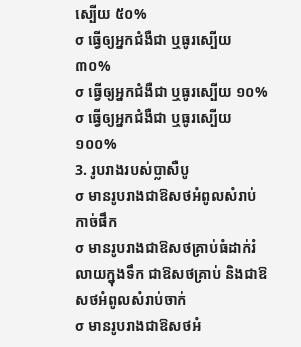ស្បើយ ៥០%
σ ធ្វើឲ្យអ្នកជំងឺជា ឬធូរស្បើយ ៣០%
σ ធ្វើឲ្យអ្នកជំងឺជា ឬធូរស្បើយ ១០%
σ ធ្វើឲ្យអ្នកជំងឺជា ឬធូរស្បើយ ១០០%
3. រូបរាងរបស់ប្លាសឺបូ
σ មានរូបរាងជាឱសថអំពូលសំរាប់កាច់ផឹក
σ មានរូបរាងជាឱសថគ្រាប់ធំដាក់រំលាយក្នុងទឹក ជាឱសថគ្រាប់ និងជាឱសថអំពូលសំរាប់ចាក់
σ មានរូបរាងជាឱសថអំ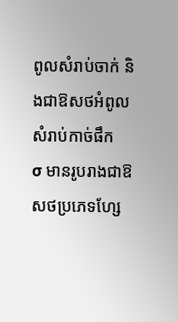ពូលសំរាប់ចាក់ និងជាឱសថអំពូលសំរាប់កាច់ផឹក
σ មានរូបរាងជាឱសថប្រភេទហ្សែ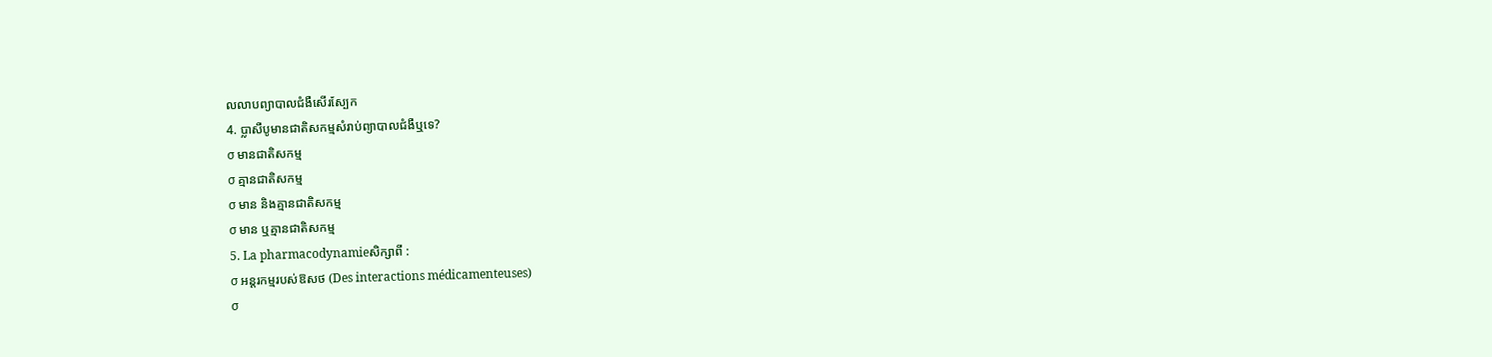លលាបព្យាបាលជំងឺសើរស្បែក
4. ប្លាសឺបូមានជាតិសកម្មសំរាប់ព្យាបាលជំងឺឬទេ?
σ មានជាតិសកម្ម
σ គ្មានជាតិសកម្ម
σ មាន និងគ្មានជាតិសកម្ម
σ មាន ឬគ្មានជាតិសកម្ម
5. La pharmacodynamieសិក្សាពី :
σ អន្តរកម្មរបស់ឱសថ (Des interactions médicamenteuses)
σ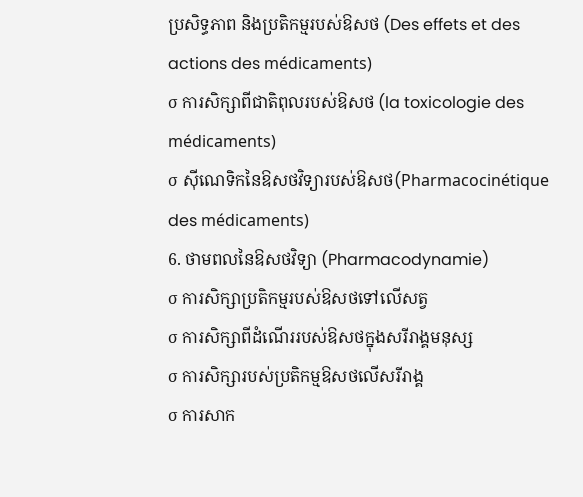ប្រសិទ្ធភាព និងប្រតិកម្មរបស់ឱសថ (Des effets et des actions des médicaments)
σ ការសិក្សាពីជាតិពុលរបស់ឱសថ (la toxicologie des médicaments)
σ ស៊ីណេទិកនៃឱសថវិទ្យារបស់ឱសថ(Pharmacocinétique des médicaments)
6. ថាមពលនៃឱសថវិទ្យា (Pharmacodynamie)
σ ការសិក្សាប្រតិកម្មរបស់ឱសថទៅលើសត្វ
σ ការសិក្សាពីដំណើររបស់ឱសថក្នុងសរីរាង្គមនុស្ស
σ ការសិក្សារបស់ប្រតិកម្មឱសថលើសរីរាង្គ
σ ការសាក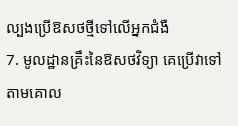ល្បងប្រើឱសថថ្មីទៅលើអ្នកជំងឺ
7. មូលដ្ឋានគ្រឹះនៃឱសថវិទ្យា គេប្រើវាទៅតាមគោល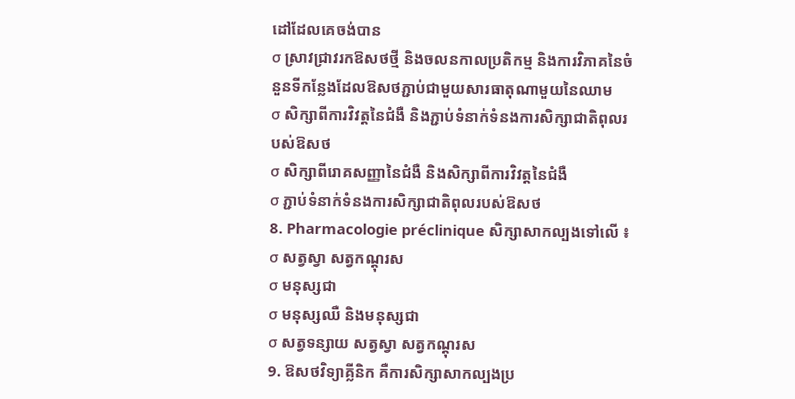ដៅដែលគេចង់បាន
σ ស្រាវជ្រាវរកឱសថថ្មី និងចលនកាលប្រតិកម្ម និងការវិភាគនៃចំនួនទីកន្លែងដែលឱសថភ្ជាប់ជាមួយសារធាតុណាមួយនៃឈាម
σ សិក្សាពីការវិវត្តនៃជំងឺ និងភ្ជាប់ទំនាក់ទំនងការសិក្សាជាតិពុលរបស់ឱសថ
σ សិក្សាពីរោគសញ្ញានៃជំងឺ និងសិក្សាពីការវិវត្តនៃជំងឺ
σ ភ្ជាប់ទំនាក់ទំនងការសិក្សាជាតិពុលរបស់ឱសថ
8. Pharmacologie préclinique សិក្សាសាកល្បងទៅលើ ៖
σ សត្វស្វា សត្វកណ្តុរស
σ មនុស្សជា
σ មនុស្សឈឺ និងមនុស្សជា
σ សត្វទន្សាយ សត្វស្វា សត្វកណ្តុរស
9. ឱសថវិទ្យាគ្លីនិក គឺការសិក្សាសាកល្បងប្រ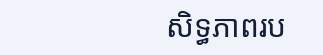សិទ្ធភាពរប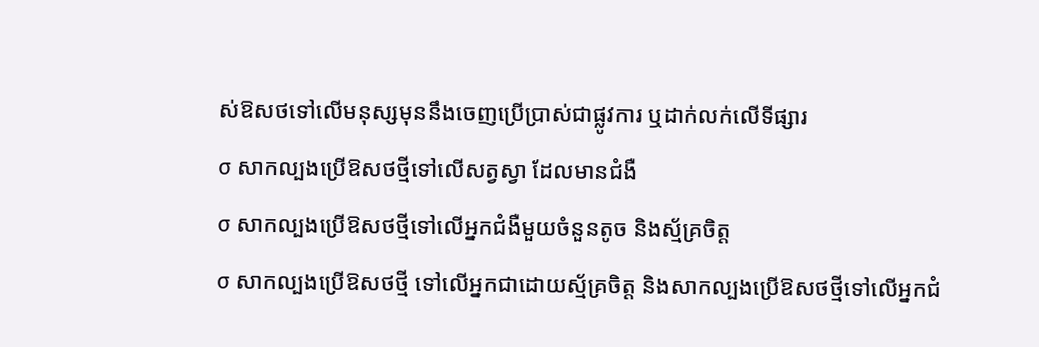ស់ឱសថទៅលើមនុស្សមុននឹងចេញប្រើប្រាស់ជាផ្លូវការ ឬដាក់លក់លើទីផ្សារ
σ សាកល្បងប្រើឱសថថ្មីទៅលើសត្វស្វា ដែលមានជំងឺ
σ សាកល្បងប្រើឱសថថ្មីទៅលើអ្នកជំងឺមួយចំនួនតូច និងស្ម័គ្រចិត្ត
σ សាកល្បងប្រើឱសថថ្មី ទៅលើអ្នកជាដោយស្ម័គ្រចិត្ត និងសាកល្បងប្រើឱសថថ្មីទៅលើអ្នកជំ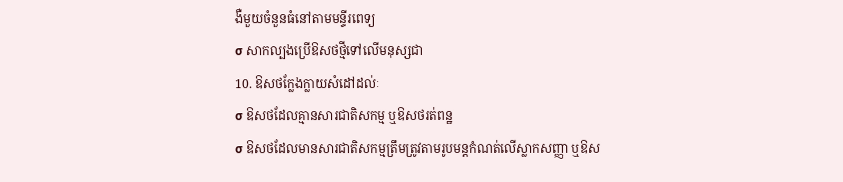ងឺមួយចំនួនធំនៅតាមមន្ទីរពេទ្យ
σ សាកល្បងប្រើឱសថថ្មីទៅលើមនុស្សជា
10. ឱសថក្លែងក្លាយសំដៅដល់ៈ
σ ឱសថដែលគ្មានសារជាតិសកម្ម ឬឱសថរត់ពន្ឋ
σ ឱសថដែលមានសារជាតិសកម្មត្រឹមត្រូវតាមរូបមន្តកំណត់លើស្លាកសញ្ញា ឬឱស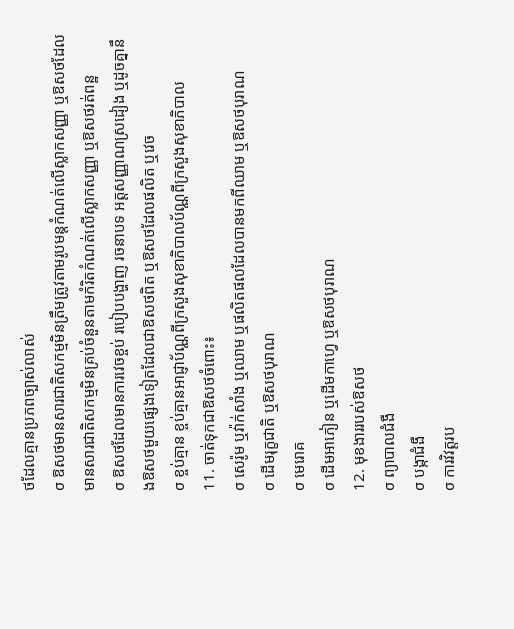ថដែលគ្មានប្រភពច្បាស់លាស់
σ ឱសថមានសារជាតិសកម្មមិនត្រឹមត្រូវតាមរូបមន្តកំណត់លើស្លាកសញ្ញា ឬឱសថដែលមានសារជាតិសកម្មមិនគ្រប់ចំនួនតាមកំរិតកំណត់លើស្លាកសញ្ញា ឬឱសថរត់ពន្ឋ
σ ឱសថដែលមានការវេចខ្ចប់ របៀបបង្ហាញ រចនាបទ អត្តសញ្ញាណស្រដៀង ឬដូចគ្នានឹងឱសថមួយផេ្សងទៀតដែលជាឱសថពិត ឬឱសថដែលផលិត ឬវេច
σ ខ្ចប់គ្មាន ខ្ចប់គ្មានអាជ្ញាប័ណ្ណពីក្រសួងសុខាភិបាលប័ណ្ណពីក្រសួងសុខាភិបាល
11. ចាត់ទុកជាឱសថចំពោះ៖
σ សេរ៉ូម ឬវ៉ាក់សាំង ឬឈាម ឬផលិតផលដែលបានមកពីឈាម ឬឱសថបុរាណ
σ ដើមរុក្ខជាតិ ឬឱសថបុរាណ
σ មេរោគ
σ ដើមអាភៀន ឬដើមកាហ្វេ ឬឱសថបុរាណ
12. មុខងាររបស់ឱសថ
σ ព្យាបាលជំងឺ
σ បង្កាជំងឺ
σ ការវិវត្តរប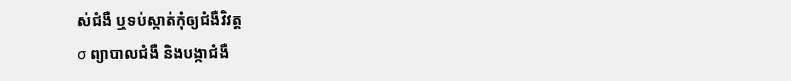ស់ជំងឺ ឬទប់ស្កាត់កុំឲ្យជំងឺវិវត្ត
σ ព្យាបាលជំងឺ និងបង្កាជំងឺ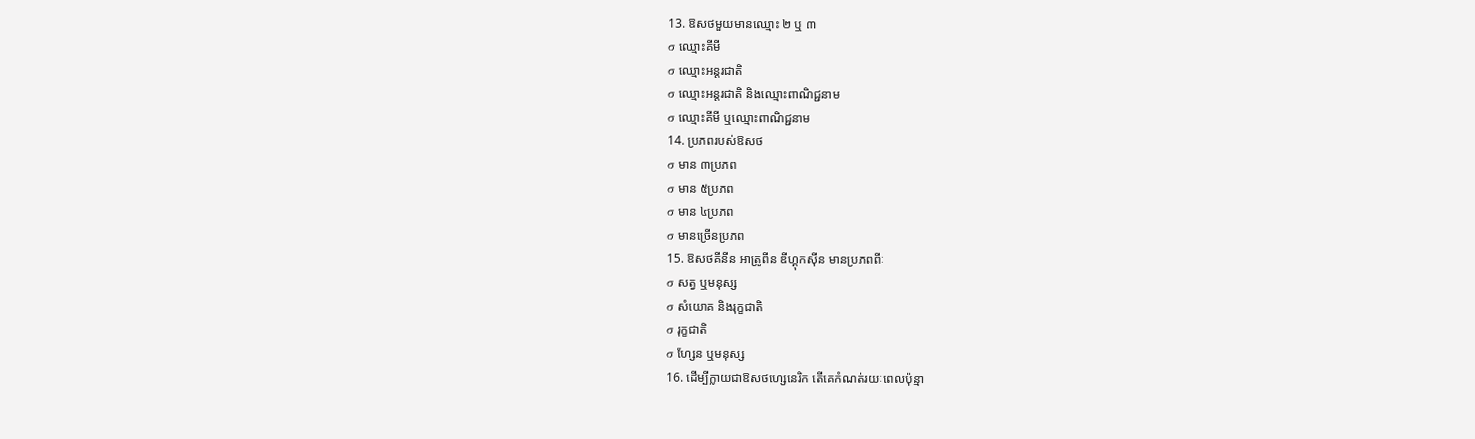13. ឱសថមួយមានឈ្មោះ ២ ឬ ៣
σ ឈ្មោះគីមី
σ ឈ្មោះអន្តរជាតិ
σ ឈ្មោះអន្តរជាតិ និងឈ្មោះពាណិជ្ជនាម
σ ឈ្មោះគីមី ឬឈ្មោះពាណិជ្ជនាម
14. ប្រភពរបស់ឱសថ
σ មាន ៣ប្រភព
σ មាន ៥ប្រភព
σ មាន ៤ប្រភព
σ មានច្រើនប្រភព
15. ឱសថគីនីន អាត្រូពីន ឌីហ្គុកស៊ីន មានប្រភពពីៈ
σ សត្វ ឬមនុស្ស
σ សំយោគ និងរុក្ខជាតិ
σ រុក្ខជាតិ
σ ហ្សែន ឬមនុស្ស
16. ដើម្បីក្លាយជាឱសថហ្សេនេរិក តើគេកំណត់រយៈពេលប៉ុន្មា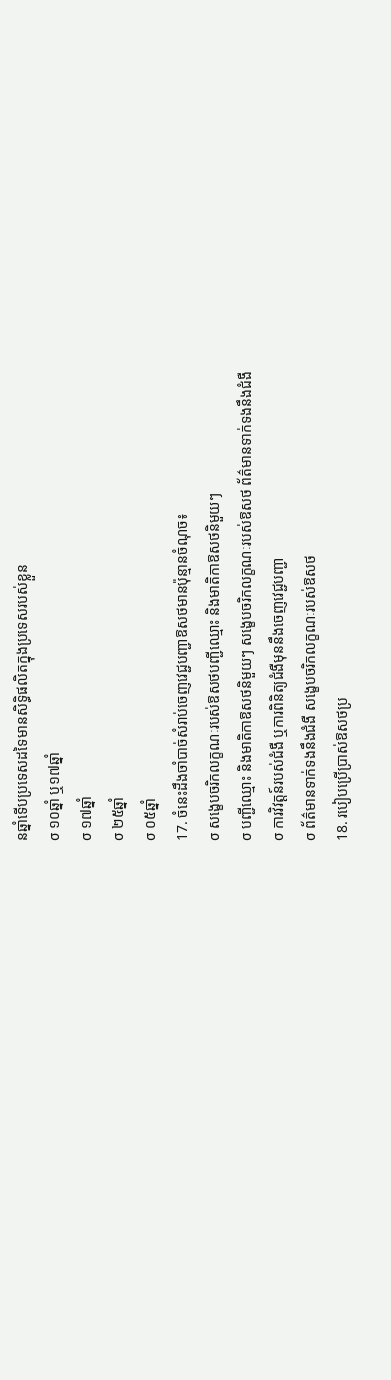នឆ្នាំទើបប្រទេសដទៃមានសិទ្ធិផលិតក្នុងប្រទេសរបស់ខ្លួន
σ ១០ឆ្នាំ ឬ១៧ឆ្នាំ
σ ១៧ឆ្នាំ
σ ២៥ឆ្នាំ
σ ០៥ឆ្នាំ
17. ចំនេះដឹងចាំបាច់សំរាប់ចេញវេជ្ជបញ្ជាឱសថមានប៉ុន្មានចំណុច៖
σ សងេ្ខបចរិកលក្ខណៈរបស់ឱសថបញ្ជីឈ្មោះ និងមាតិកាឱសថនិមួយៗ
σ បញ្ជីឈ្មោះ និងមាតិកាឱសថនិមួយៗ សងេ្ខបចរិកលក្ខណៈរបស់ឱសថ ព័ត៌មានទាក់ទងនឹងជំងឺ
σ ការវិវត្តន៍របស់ជំងឺ ឬការពិនិត្យជំងឺមុននឹងចេញវេជ្ជបញ្ជា
σ ព័ត៌មានទាក់ទងនឹងជំងឺ សងេ្ខបចរិកលក្ខណៈរបស់ឱសថ
18. របៀបប្រើប្រាស់ឱសថប្រ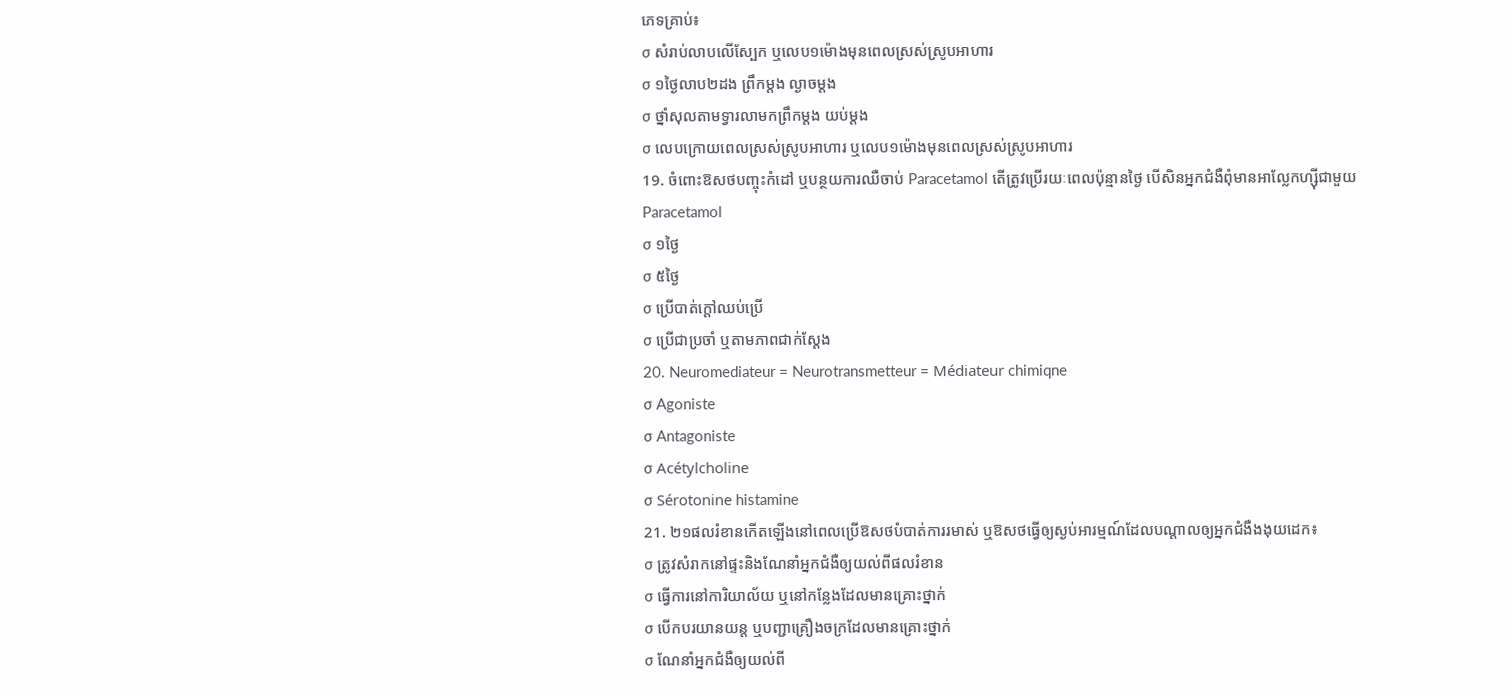ភេទគ្រាប់៖
σ សំរាប់លាបលើស្បែក ឬលេប១ម៉ោងមុនពេលស្រស់ស្រូបអាហារ
σ ១ថ្ងៃលាប២ដង ព្រឹកម្តង ល្ងាចម្តង
σ ថ្នាំសុលតាមទ្វារលាមកព្រឹកម្តង យប់ម្តង
σ លេបក្រោយពេលស្រស់ស្រូបអាហារ ឬលេប១ម៉ោងមុនពេលស្រស់ស្រូបអាហារ
19. ចំពោះឱសថបញ្ចុះកំដៅ ឬបន្ថយការឈឺចាប់ Paracetamol តើត្រូវប្រើរយៈពេលប៉ុន្មានថ្ងៃ បើសិនអ្នកជំងឺពុំមានអាល្លែកហ្ស៊ីជាមួយParacetamol
σ ១ថ្ងៃ
σ ៥ថ្ងៃ
σ ប្រើបាត់ក្តៅឈប់ប្រើ
σ ប្រើជាប្រចាំ ឬតាមភាពជាក់ស្តែង
20. Neuromediateur = Neurotransmetteur = Médiateur chimiqne
σ Agoniste
σ Antagoniste
σ Acétylcholine
σ Sérotonine histamine
21. ២១ផលរំខានកើតឡើងនៅពេលប្រើឱសថបំបាត់ការរមាស់ ឬឱសថធ្វើឲ្យស្ងប់អារម្មណ៍ដែលបណ្តាលឲ្យអ្នកជំងឺងងុយដេក៖
σ ត្រូវសំរាកនៅផ្ទះនិងណែនាំអ្នកជំងឺឲ្យយល់ពីផលរំខាន
σ ធ្វើការនៅការិយាល័យ ឬនៅកន្លែងដែលមានគ្រោះថ្នាក់
σ បើកបរយានយន្ត ឬបញ្ជាគ្រឿងចក្រដែលមានគ្រោះថ្នាក់
σ ណែនាំអ្នកជំងឺឲ្យយល់ពី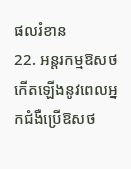ផលរំខាន
22. អន្តរកម្មឱសថកើតឡើងនូវពេលអ្នកជំងឺប្រើឱសថ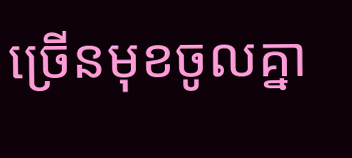ច្រើនមុខចូលគ្នា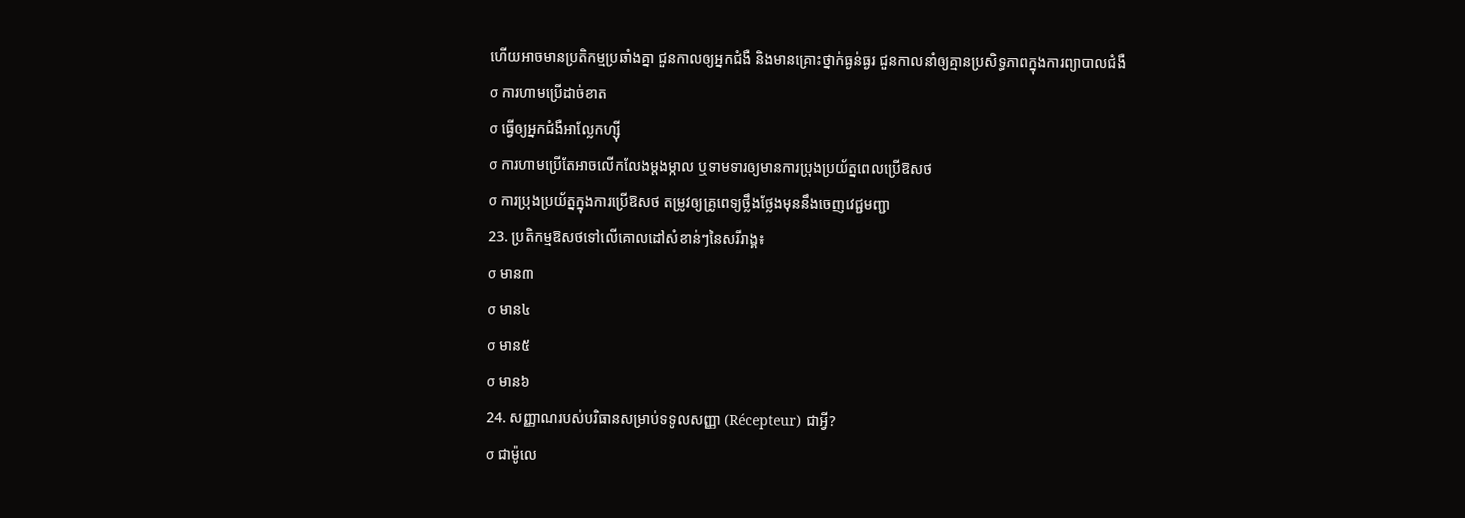ហើយអាចមានប្រតិកម្មប្រឆាំងគ្នា ជួនកាលឲ្យអ្នកជំងឺ និងមានគ្រោះថ្នាក់ធ្ងន់ធ្ងរ ជួនកាលនាំឲ្យគ្មានប្រសិទ្ធភាពក្នុងការព្យាបាលជំងឺ
σ ការហាមប្រើដាច់ខាត
σ ធ្វើឲ្យអ្នកជំងឺអាល្លែកហ្ស៊ី
σ ការហាមប្រើតែអាចលើកលែងម្តងម្កាល ឬទាមទារឲ្យមានការប្រុងប្រយ័ត្នពេលប្រើឱសថ
σ ការប្រុងប្រយ័ត្នក្នុងការប្រើឱសថ តម្រូវឲ្យគ្រូពេទ្យថ្លឹងថ្លែងមុននឹងចេញវេជ្ជមញ្ជា
23. ប្រតិកម្មឱសថទៅលើគោលដៅសំខាន់ៗនៃសរីរាង្គ៖
σ មាន៣
σ មាន៤
σ មាន៥
σ មាន៦
24. សញ្ញាណរបស់បរិធានសម្រាប់ទទូលសញ្ញា (Récepteur) ជាអ្វី?
σ ជាម៉ូលេ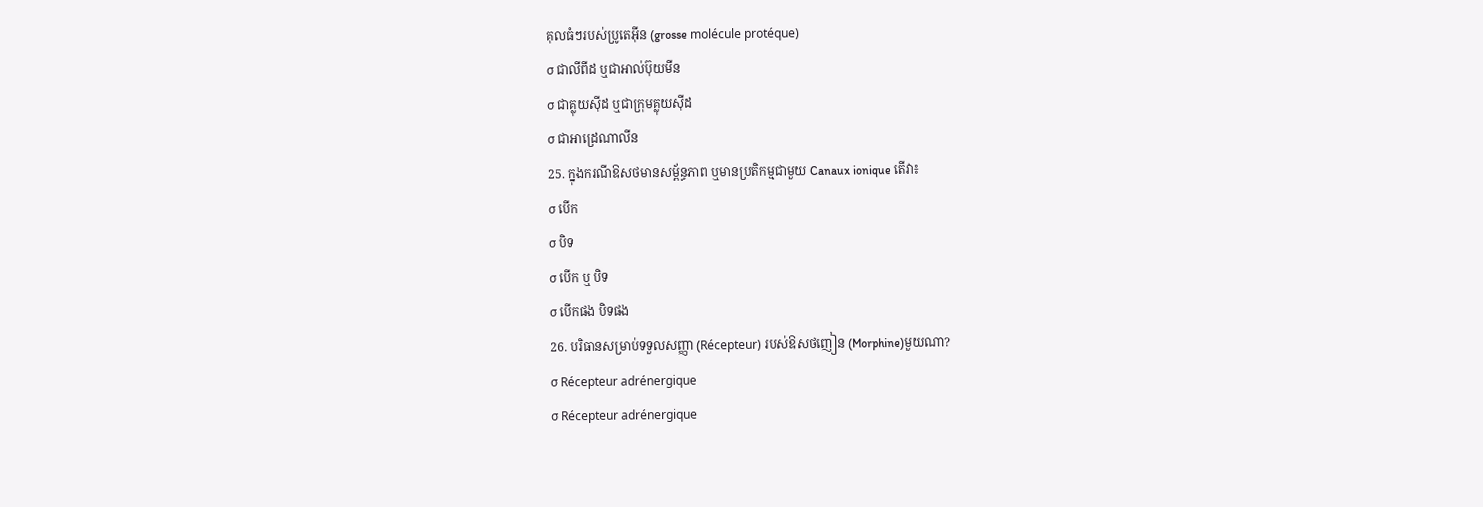គុលធំៗរបស់ប្រូតេអ៊ីន (grosse molécule protéque)
σ ជាលីពីដ ឬជាអាល់ប៊ុយមីន
σ ជាគ្លុយស៊ីដ ឬជាក្រុមគ្លុយស៊ីដ
σ ជាអាដ្រេណាលីន
25. ក្នុងករណីឱសថមានសម្ព័ន្ធភាព ឬមានប្រតិកម្មជាមួយ Canaux ionique តើវា៖
σ បើក
σ បិទ
σ បើក ឬ បិទ
σ បើកផង បិទផង
26. បរិធានសម្រាប់ទទួលសញ្ញា (Récepteur) របស់ឱសថញៀន (Morphine)មួយណា?
σ Récepteur adrénergique
σ Récepteur adrénergique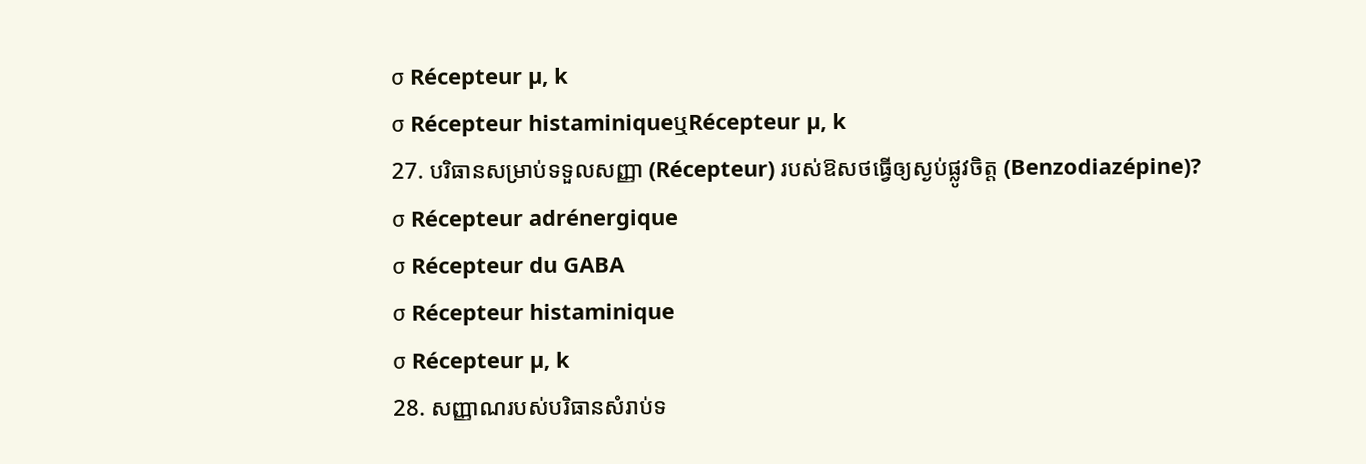σ Récepteur µ, k
σ Récepteur histaminiqueឬRécepteur µ, k
27. បរិធានសម្រាប់ទទួលសញ្ញា (Récepteur) របស់ឱសថធ្វើឲ្យស្ងប់ផ្លូវចិត្ត (Benzodiazépine)?
σ Récepteur adrénergique
σ Récepteur du GABA
σ Récepteur histaminique
σ Récepteur µ, k
28. សញ្ញាណរបស់បរិធានសំរាប់ទ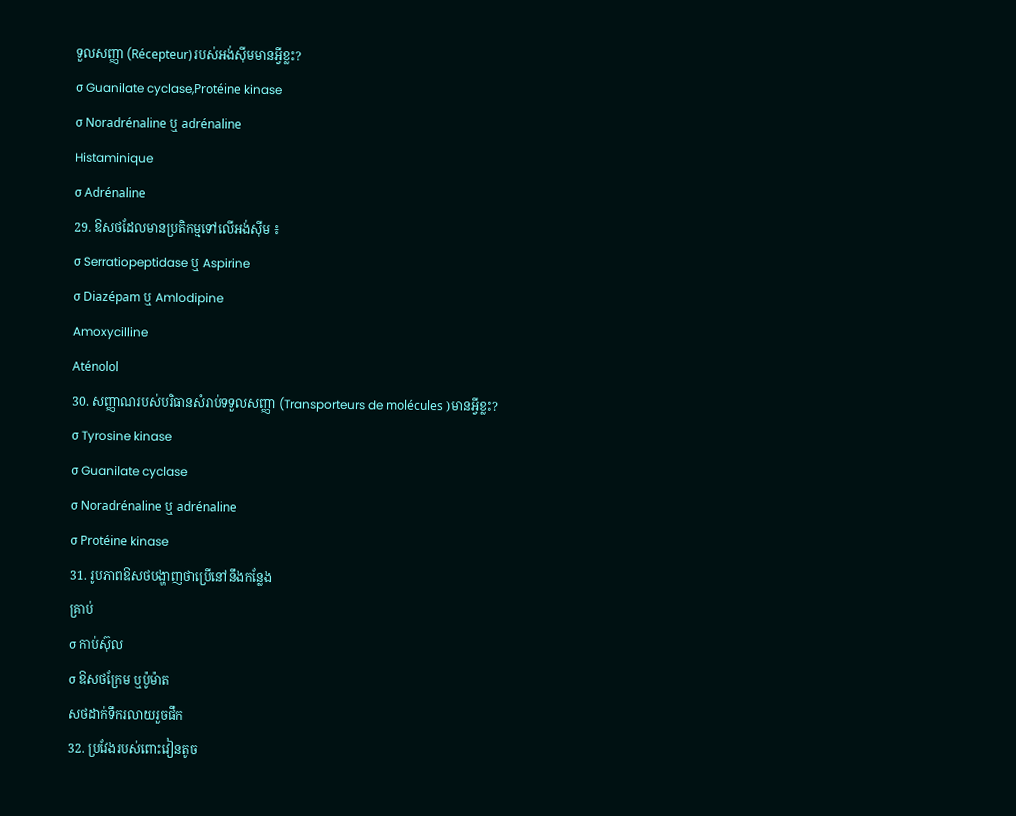ទួលសញ្ញា (Récepteur)របស់អង់ស៊ីមមានអ្វីខ្លះ?
σ Guanilate cyclase,Protéine kinase
σ Noradrénaline ឬ adrénaline
Histaminique
σ Adrénaline
29. ឱសថដែលមានប្រតិកម្មទៅលើអង់ស៊ីម ៖
σ Serratiopeptidase ឬ Aspirine
σ Diazépam ឬ Amlodipine
Amoxycilline
Aténolol
30. សញ្ញាណរបស់បរិធានសំរាប់ទទួលសញ្ញា (Transporteurs de molécules )មានអ្វីខ្លះ?
σ Tyrosine kinase
σ Guanilate cyclase
σ Noradrénaline ឬ adrénaline
σ Protéine kinase
31. រូបភាពឱសថបង្ហាញថាប្រើនៅនឹងកន្លែង
គ្រាប់
σ កាប់ស៊ុល
σ ឱសថក្រែម ឬប៉ូម៉ាត
សថដាក់ទឹករលាយរួចផឹក
32. ប្រវែងរបស់ពោះវៀនតូច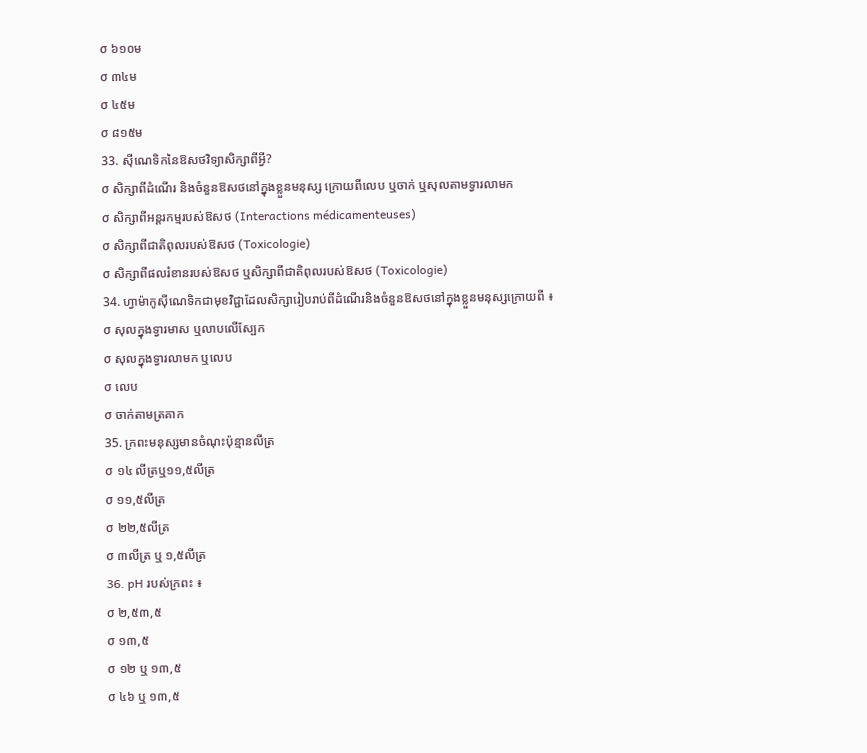σ ៦១០ម
σ ៣៤ម
σ ៤៥ម
σ ៨១៥ម
33. ស៊ីណេទិកនៃឱសថវិទ្យាសិក្សាពីអ្វី?
σ សិក្សាពីដំណើរ និងចំនួនឱសថនៅក្នុងខ្លួនមនុស្ស ក្រោយពីលេប ឬចាក់ ឬសុលតាមទ្វារលាមក
σ សិក្សាពីអន្តរកម្មរបស់ឱសថ (Interactions médicamenteuses)
σ សិក្សាពីជាតិពុលរបស់ឱសថ (Toxicologie)
σ សិក្សាពីផលរំខានរបស់ឱសថ ឬសិក្សាពីជាតិពុលរបស់ឱសថ (Toxicologie)
34. ហ្វាម៉ាកូស៊ីណេទិកជាមុខវិជ្ជាដែលសិក្សារៀបរាប់ពីដំណើរនិងចំនួនឱសថនៅក្នុងខ្លួនមនុស្សក្រោយពី ៖
σ សុលក្នុងទ្វារមាស ឬលាបលើស្បែក
σ សុលក្នុងទ្វារលាមក ឬលេប
σ លេប
σ ចាក់តាមត្រគាក
35. ក្រពះមនុស្សមានចំណុះប៉ុន្មានលីត្រ
σ ១៤ លីត្រឬ១១,៥លីត្រ
σ ១១,៥លីត្រ
σ ២២,៥លីត្រ
σ ៣លីត្រ ឬ ១,៥លីត្រ
36. pH របស់ក្រពះ ៖
σ ២,៥៣,៥
σ ១៣,៥
σ ១២ ឬ ១៣,៥
σ ៤៦ ឬ ១៣,៥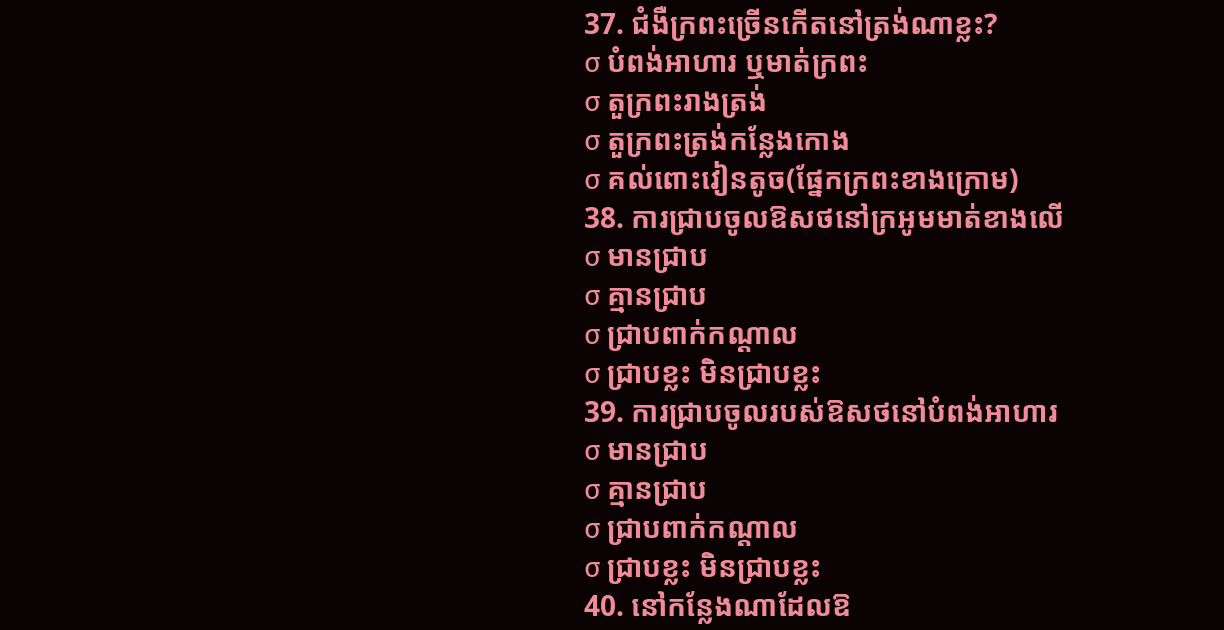37. ជំងឺក្រពះច្រើនកើតនៅត្រង់ណាខ្លះ?
σ បំពង់អាហារ ឬមាត់ក្រពះ
σ តួក្រពះរាងត្រង់
σ តួក្រពះត្រង់កន្លែងកោង
σ គល់ពោះវៀនតូច(ផែ្នកក្រពះខាងក្រោម)
38. ការជ្រាបចូលឱសថនៅក្រអូមមាត់ខាងលើ
σ មានជ្រាប
σ គ្មានជ្រាប
σ ជ្រាបពាក់កណ្តាល
σ ជ្រាបខ្លះ មិនជ្រាបខ្លះ
39. ការជ្រាបចូលរបស់ឱសថនៅបំពង់អាហារ
σ មានជ្រាប
σ គ្មានជ្រាប
σ ជ្រាបពាក់កណ្តាល
σ ជ្រាបខ្លះ មិនជ្រាបខ្លះ
40. នៅកន្លែងណាដែលឱ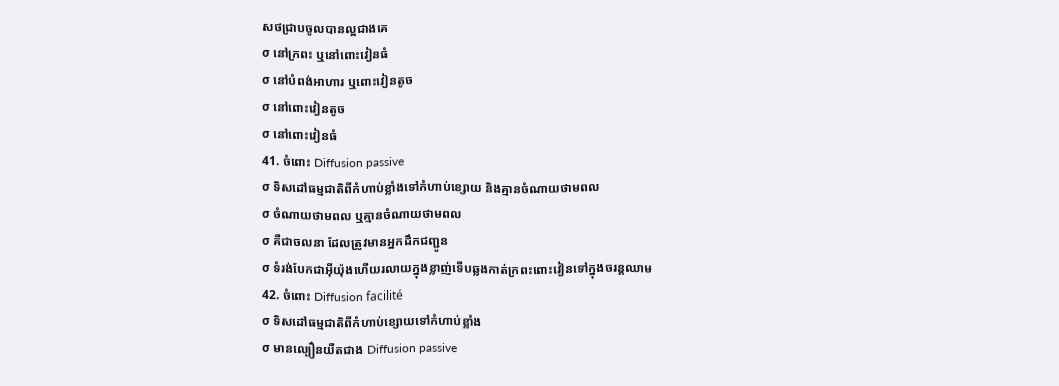សថជ្រាបចូលបានល្អជាងគេ
σ នៅក្រពះ ឬនៅពោះវៀនធំ
σ នៅបំពង់អាហារ ឬពោះវៀនតូច
σ នៅពោះវៀនតូច
σ នៅពោះវៀនធំ
41. ចំពោះ Diffusion passive
σ ទិសដៅធម្មជាតិពីកំហាប់ខ្លាំងទៅកំហាប់ខ្សោយ និងគ្មានចំណាយថាមពល
σ ចំណាយថាមពល ឬគ្មានចំណាយថាមពល
σ គឺជាចលនា ដែលត្រូវមានអ្នកដឹកជញ្ជូន
σ ទំរង់បែកជាអ៊ីយ៉ុងហើយរលាយក្នុងខ្លាញ់ទើបឆ្លងកាត់ក្រពះពោះវៀនទៅក្នុងចរន្តឈាម
42. ចំពោះ Diffusion facilité
σ ទិសដៅធម្មជាតិពីកំហាប់ខ្សោយទៅកំហាប់ខ្លាំង
σ មានល្បឿនយឺតជាង Diffusion passive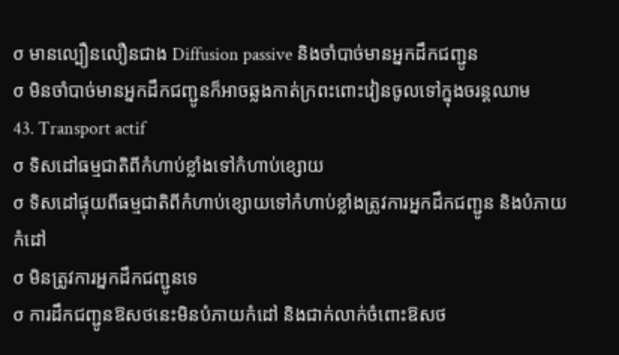σ មានល្បឿនលឿនជាង Diffusion passive និងចាំបាច់មានអ្នកដឹកជញ្ជូន
σ មិនចាំបាច់មានអ្នកដឹកជញ្ជូនក៏អាចឆ្លងកាត់ក្រពះពោះវៀនចូលទៅក្នុងចរន្តឈាម
43. Transport actif
σ ទិសដៅធម្មជាតិពីកំហាប់ខ្លាំងទៅកំហាប់ខ្សោយ
σ ទិសដៅផ្ទុយពីធម្មជាតិពីកំហាប់ខ្សោយទៅកំហាប់ខ្លាំងត្រូវការអ្នកដឹកជញ្ជូន និងបំភាយកំដៅ
σ មិនត្រូវការអ្នកដឹកជញ្ជូនទេ
σ ការដឹកជញ្ជូនឱសថនេះមិនបំភាយកំដៅ និងជាក់លាក់ចំពោះឱសថ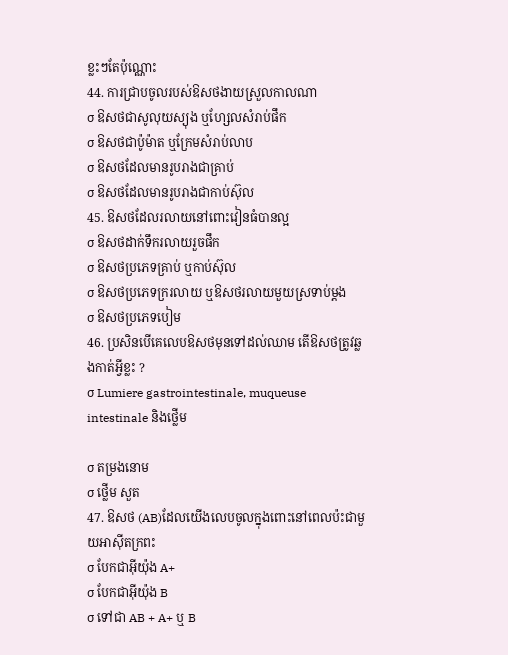ខ្លះៗតែប៉ុណ្ណោះ
44. ការជ្រាបចូលរបស់ឱសថងាយស្រួលកាលណា
σ ឱសថជាសូលុយស្យុង ឬហ្សែលសំរាប់ផឹក
σ ឱសថជាប៉ូម៉ាត ឬក្រែមសំរាប់លាប
σ ឱសថដែលមានរូបរាងជាគ្រាប់
σ ឱសថដែលមានរូបរាងជាកាប់ស៊ុល
45. ឱសថដែលរលាយនៅពោះវៀនធំបានល្អ
σ ឱសថដាក់ទឹករលាយរួចផឹក
σ ឱសថប្រភេទគ្រាប់ ឬកាប់ស៊ុល
σ ឱសថប្រភេទក្ររលាយ ឬឱសថរលាយមួយស្រទាប់ម្តង
σ ឱសថប្រភេទបៀម
46. ប្រសិនបើគេលេបឱសថមុនទៅដល់ឈាម តើឱសថត្រូវឆ្លងកាត់អ្វីខ្លះ ?
σ Lumiere gastrointestinale, muqueuse intestinale និងថ្លើម

σ តម្រងនោម
σ ថ្លើម សួត
47. ឱសថ (AB)ដែលយើងលេបចូលក្នុងពោះនៅពេលប៉ះជាមួយអាស៊ីតក្រពះ
σ បែកជាអ៊ីយ៉ុង A+
σ បែកជាអ៊ីយ៉ុង B
σ ទៅជា AB + A+ ឬ B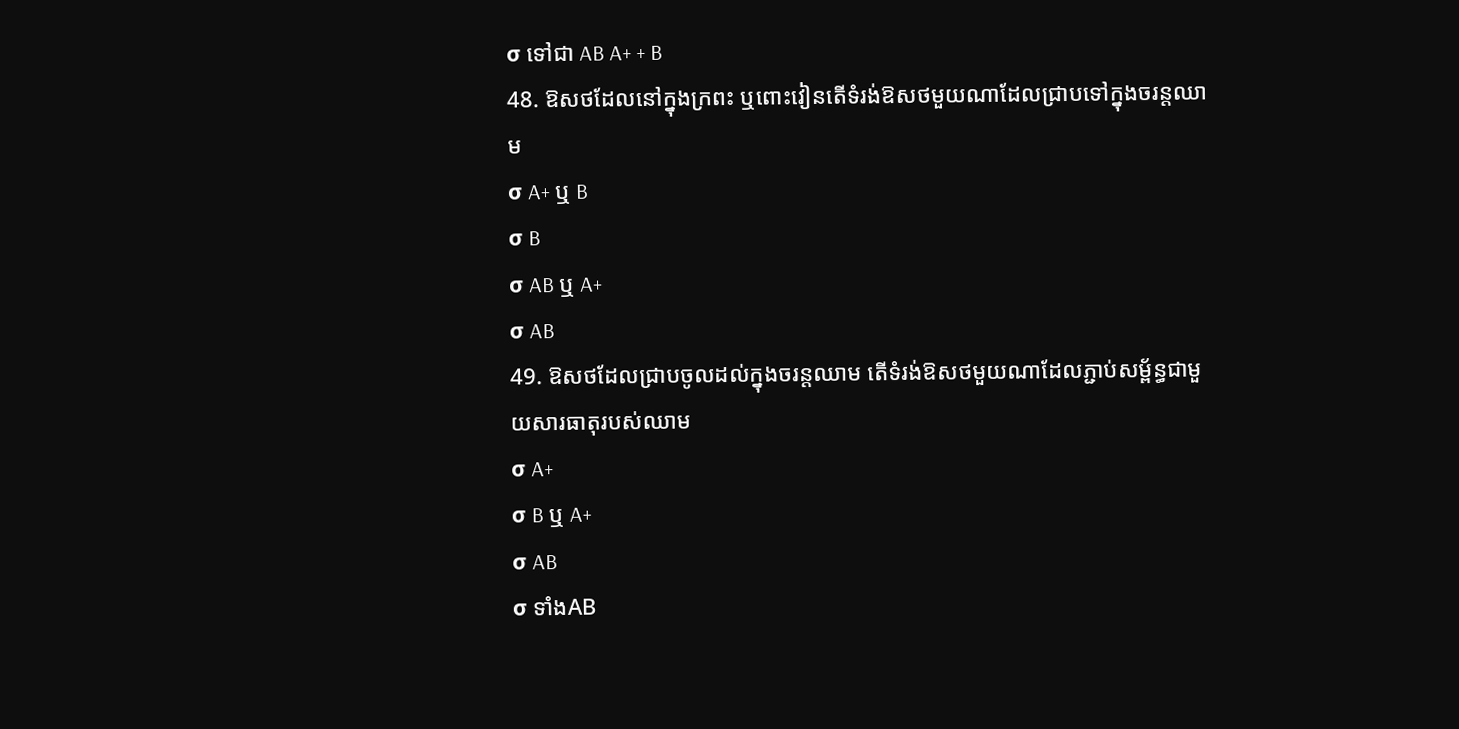σ ទៅជា AB A+ + B
48. ឱសថដែលនៅក្នុងក្រពះ ឬពោះវៀនតើទំរង់ឱសថមួយណាដែលជ្រាបទៅក្នុងចរន្តឈាម
σ A+ ឬ B
σ B
σ AB ឬ A+
σ AB
49. ឱសថដែលជ្រាបចូលដល់ក្នុងចរន្តឈាម តើទំរង់ឱសថមួយណាដែលភ្ជាប់សម្ព័ន្ធជាមួយសារធាតុរបស់ឈាម
σ A+
σ B ឬ A+
σ AB
σ ទាំងAB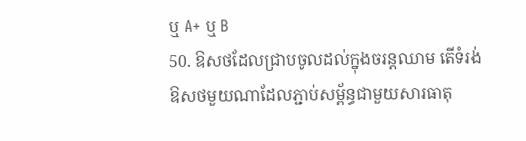ឬ A+ ឬ B
50. ឱសថដែលជ្រាបចូលដល់ក្នុងចរន្តឈាម តើទំរង់ឱសថមួយណាដែលភ្ជាប់សម្ព័ន្ធជាមួយសារធាតុ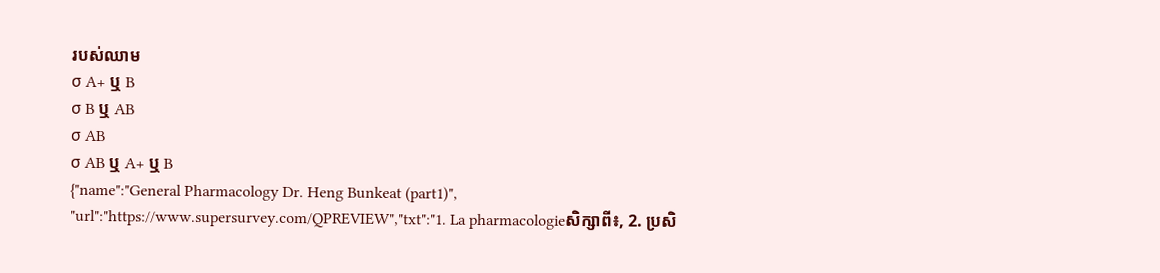របស់ឈាម
σ A+ ឬ B
σ B ឬ AB
σ AB
σ AB ឬ A+ ឬ B
{"name":"General Pharmacology Dr. Heng Bunkeat (part1)", "url":"https://www.supersurvey.com/QPREVIEW","txt":"1. La pharmacologieសិក្សាពី៖, 2. ប្រសិ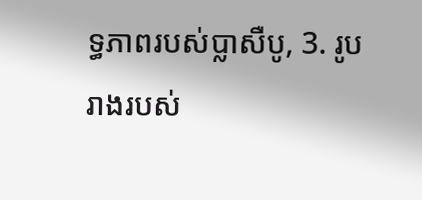ទ្ធភាពរបស់ប្លាសឺបូ, 3. រូបរាងរបស់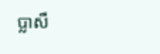ប្លាសឺ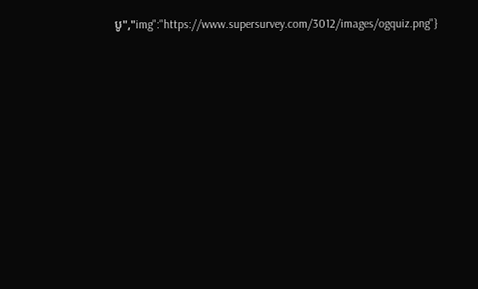បូ","img":"https://www.supersurvey.com/3012/images/ogquiz.png"}